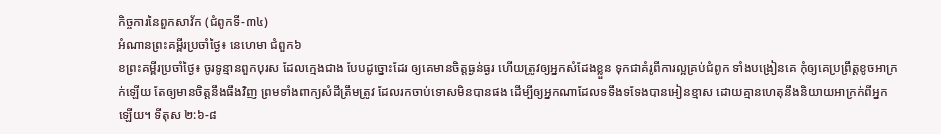កិច្ចការនៃពួកសាវ័ក (ជំពូកទី-៣៤)
អំណានព្រះគម្ពីរប្រចាំថ្ងៃ៖ នេហេមា ជំពួក៦
ខព្រះគម្ពីរប្រចាំថ្ងៃ៖ ចូរទូន្មានពួកបុរស ដែលក្មេងជាង បែបដូច្នោះដែរ ឲ្យគេមានចិត្តធ្ងន់ធ្ងរ ហើយត្រូវឲ្យអ្នកសំដែងខ្លួន ទុកជាគំរូពីការល្អគ្រប់ជំពូក ទាំងបង្រៀនគេ កុំឲ្យគេប្រព្រឹត្តខូចអាក្រក់ឡើយ តែឲ្យមានចិត្តនឹងធឹងវិញ ព្រមទាំងពាក្យសំដីត្រឹមត្រូវ ដែលរកចាប់ទោសមិនបានផង ដើម្បីឲ្យអ្នកណាដែលទទឹងទទែងបានអៀនខ្មាស ដោយគ្មានហេតុនឹងនិយាយអាក្រក់ពីអ្នកឡើយ។ ទីតុស ២:៦-៨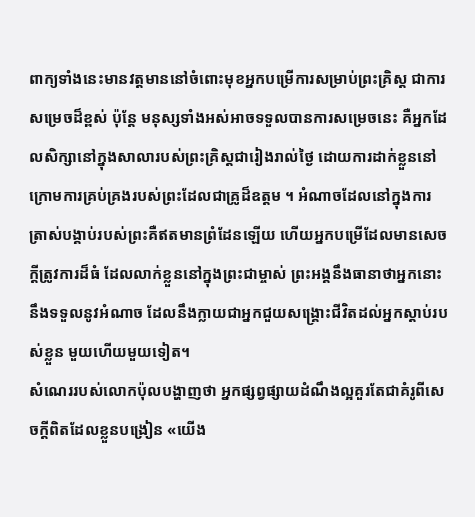ពាក្យទាំងនេះមានវត្តមាននៅចំពោះមុខអ្នកបម្រើការសម្រាប់ព្រះគ្រិស្ត ជាការសម្រេចដ៏ខ្ពស់ ប៉ុន្ដែ មនុស្សទាំងអស់អាចទទួលបានការសម្រេចនេះ គឺអ្នកដែលសិក្សានៅក្នុងសាលារបស់ព្រះគ្រិស្តជារៀងរាល់ថ្ងៃ ដោយការដាក់ខ្លួននៅក្រោមការគ្រប់គ្រងរបស់ព្រះដែលជាគ្រូដ៏ឧត្តម ។ អំណាចដែលនៅក្នុងការត្រាស់បង្គាប់របស់ព្រះគឺឥតមានព្រំដែនឡើយ ហើយអ្នកបម្រើដែលមានសេចក្ដីត្រូវការដ៏ធំ ដែលលាក់ខ្លួននៅក្នុងព្រះជាម្ចាស់ ព្រះអង្គនឹងធានាថាអ្នកនោះនឹងទទួលនូវអំណាច ដែលនឹងក្លាយជាអ្នកជួយសង្រ្គោះជីវិតដល់អ្នកស្តាប់របស់ខ្លួន មួយហើយមួយទៀត។
សំណេររបស់លោកប៉ុលបង្ហាញថា អ្នកផ្សព្វផ្សាយដំណឹងល្អគួរតែជាគំរូពីសេចក្ដីពិតដែលខ្លួនបង្រៀន «យើង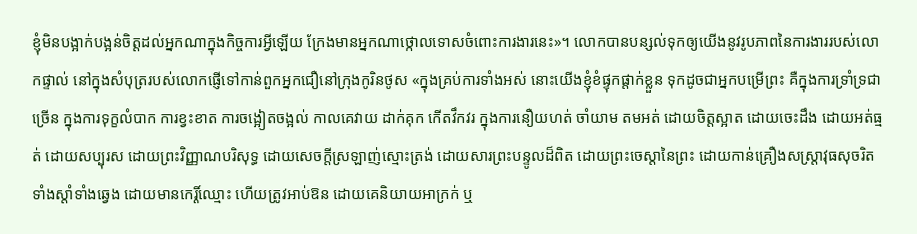ខ្ញុំមិនបង្អាក់បង្អន់ចិត្តដល់អ្នកណាក្នុងកិច្ចការអ្វីឡើយ ក្រែងមានអ្នកណាថ្កោលទោសចំពោះការងារនេះ»។ លោកបានបន្សល់ទុកឲ្យយើងនូវរូបភាពនៃការងាររបស់លោកផ្ទាល់ នៅក្នុងសំបុត្ររបស់លោកផ្ញើទៅកាន់ពួកអ្នកជឿនៅក្រុងកូរិនថូស «ក្នុងគ្រប់ការទាំងអស់ នោះយើងខ្ញុំខំផ្ទុកផ្តាក់ខ្លួន ទុកដូចជាអ្នកបម្រើព្រះ គឺក្នុងការទ្រាំទ្រជាច្រើន ក្នុងការទុក្ខលំបាក ការខ្វះខាត ការចង្អៀតចង្អល់ កាលគេវាយ ដាក់គុក កើតវឹកវរ ក្នុងការនឿយហត់ ចាំយាម តមអត់ ដោយចិត្តស្អាត ដោយចេះដឹង ដោយអត់ធ្មត់ ដោយសប្បុរស ដោយព្រះវិញ្ញាណបរិសុទ្ធ ដោយសេចក្តីស្រឡាញ់ស្មោះត្រង់ ដោយសារព្រះបន្ទូលដ៏ពិត ដោយព្រះចេស្តានៃព្រះ ដោយកាន់គ្រឿងសស្ត្រាវុធសុចរិត ទាំងស្តាំទាំងឆ្វេង ដោយមានកេរ្តិ៍ឈ្មោះ ហើយត្រូវអាប់ឱន ដោយគេនិយាយអាក្រក់ ឬ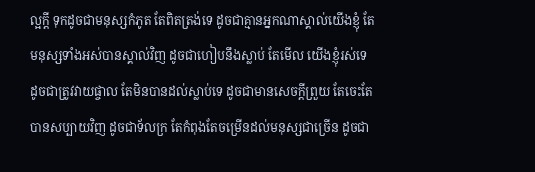ល្អក្តី ទុកដូចជាមនុស្សកំភូត តែពិតត្រង់ទេ ដូចជាគ្មានអ្នកណាស្គាល់យើងខ្ញុំ តែមនុស្សទាំងអស់បានស្គាល់វិញ ដូចជាហៀបនឹងស្លាប់ តែមើល យើងខ្ញុំរស់ទេ ដូចជាត្រូវវាយផ្ចាល តែមិនបានដល់ស្លាប់ទេ ដូចជាមានសេចក្តីព្រួយ តែចេះតែបានសប្បាយវិញ ដូចជាទ័លក្រ តែកំពុងតែចម្រើនដល់មនុស្សជាច្រើន ដូចជា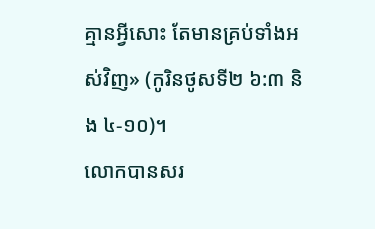គ្មានអ្វីសោះ តែមានគ្រប់ទាំងអស់វិញ» (កូរិនថូសទី២ ៦:៣ និង ៤-១០)។
លោកបានសរ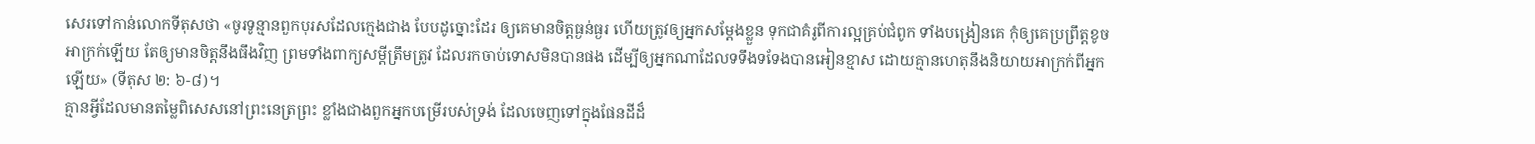សេរទៅកាន់លោកទីតុសថា «ចូរទូន្មានពួកបុរសដែលក្មេងជាង បែបដូច្នោះដែរ ឲ្យគេមានចិត្តធ្ងន់ធ្ងរ ហើយត្រូវឲ្យអ្នកសម្តែងខ្លួន ទុកជាគំរូពីការល្អគ្រប់ជំពូក ទាំងបង្រៀនគេ កុំឲ្យគេប្រព្រឹត្តខូចអាក្រក់ឡើយ តែឲ្យមានចិត្តនឹងធឹងវិញ ព្រមទាំងពាក្យសម្តីត្រឹមត្រូវ ដែលរកចាប់ទោសមិនបានផង ដើម្បីឲ្យអ្នកណាដែលទទឹងទទែងបានអៀនខ្មាស ដោយគ្មានហេតុនឹងនិយាយអាក្រក់ពីអ្នកឡើយ» (ទីតុស ២: ៦-៨)។
គ្មានអ្វីដែលមានតម្លៃពិសេសនៅព្រះនេត្រព្រះ ខ្លាំងជាងពួកអ្នកបម្រើរបស់ទ្រង់ ដែលចេញទៅក្នុងផែនដីដ៏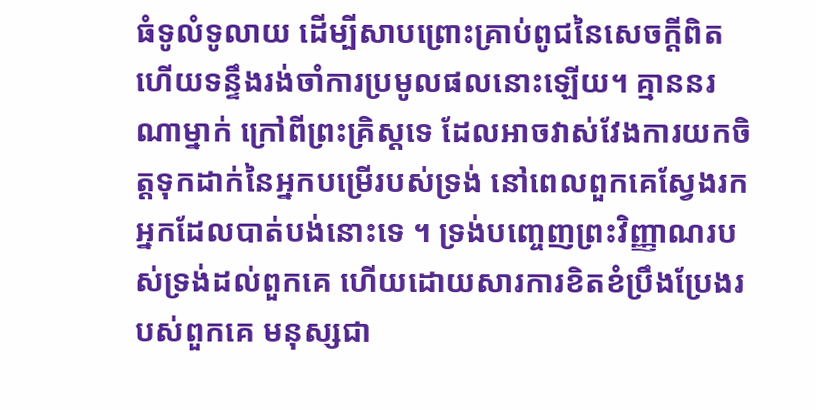ធំទូលំទូលាយ ដើម្បីសាបព្រោះគ្រាប់ពូជនៃសេចក្ដីពិត ហើយទន្ទឹងរង់ចាំការប្រមូលផលនោះឡើយ។ គ្មាននរណាម្នាក់ ក្រៅពីព្រះគ្រិស្តទេ ដែលអាចវាស់វែងការយកចិត្តទុកដាក់នៃអ្នកបម្រើរបស់ទ្រង់ នៅពេលពួកគេស្វែងរកអ្នកដែលបាត់បង់នោះទេ ។ ទ្រង់បញ្ចេញព្រះវិញ្ញាណរបស់ទ្រង់ដល់ពួកគេ ហើយដោយសារការខិតខំប្រឹងប្រែងរបស់ពួកគេ មនុស្សជា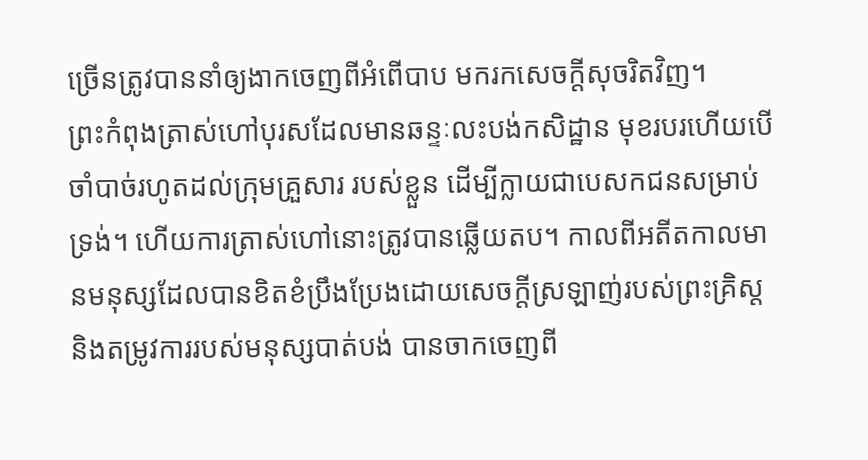ច្រើនត្រូវបាននាំឲ្យងាកចេញពីអំពើបាប មករកសេចក្តីសុចរិតវិញ។
ព្រះកំពុងត្រាស់ហៅបុរសដែលមានឆន្ទៈលះបង់កសិដ្ឋាន មុខរបរហើយបើចាំបាច់រហូតដល់ក្រុមគ្រួសារ របស់ខ្លួន ដើម្បីក្លាយជាបេសកជនសម្រាប់ទ្រង់។ ហើយការត្រាស់ហៅនោះត្រូវបានឆ្លើយតប។ កាលពីអតីតកាលមានមនុស្សដែលបានខិតខំប្រឹងប្រែងដោយសេចក្ដីស្រឡាញ់របស់ព្រះគ្រិស្ត និងតម្រូវការរបស់មនុស្សបាត់បង់ បានចាកចេញពី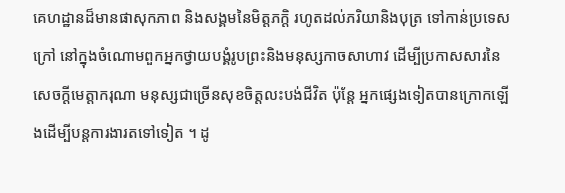គេហដ្ឋានដ៏មានផាសុកភាព និងសង្គមនៃមិត្តភក្តិ រហូតដល់ភរិយានិងបុត្រ ទៅកាន់ប្រទេសក្រៅ នៅក្នុងចំណោមពួកអ្នកថ្វាយបង្គំរូបព្រះនិងមនុស្សកាចសាហាវ ដើម្បីប្រកាសសារនៃសេចក្ដីមេត្តាករុណា មនុស្សជាច្រើនសុខចិត្តលះបង់ជីវិត ប៉ុន្តែ អ្នកផ្សេងទៀតបានក្រោកឡើងដើម្បីបន្តការងារតទៅទៀត ។ ដូ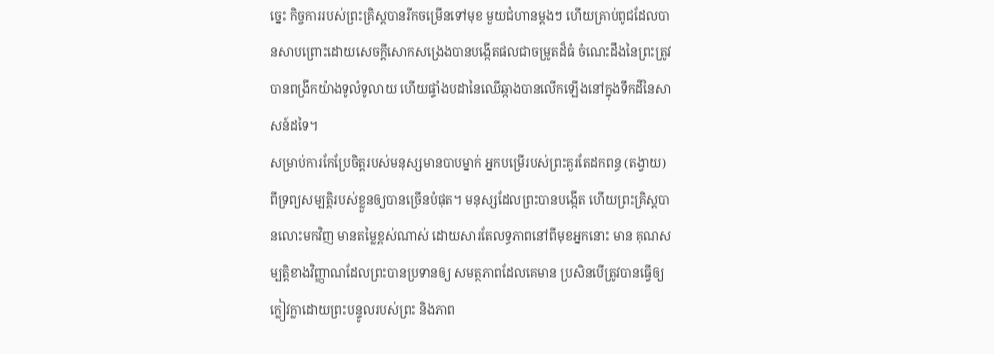ច្នេះ កិច្ចការរបស់ព្រះគ្រិស្តបានរីកចម្រើនទៅមុខ មួយជំហានម្តងៗ ហើយគ្រាប់ពូជដែលបានសាបព្រោះដោយសេចក្ដីសោកសង្រេងបានបង្កើតផលជាចម្រូតដ៏ធំ ចំណេះដឹងនៃព្រះត្រូវបានពង្រីកយ៉ាងទូលំទូលាយ ហើយផ្ទាំងបដានៃឈើឆ្កាងបានលើកឡើងនៅក្នុងទឹកដីនៃសាសន៍ដទៃ។
សម្រាប់ការកែប្រែចិត្ដរបស់មនុស្សមានបាបម្នាក់ អ្នកបម្រើរបស់ព្រះគួរតែដកពន្ធ (តង្វាយ) ពីទ្រព្យសម្បត្តិរបស់ខ្លួនឲ្យបានច្រើនបំផុត។ មនុស្សដែលព្រះបានបង្កើត ហើយព្រះគ្រិស្តបានលោះមកវិញ មានតម្លៃខ្ពស់ណាស់ ដោយសារតែលទ្ធភាពនៅពីមុខអ្នកនោះ មាន គុណសម្បត្តិខាងវិញ្ញាណដែលព្រះបានប្រទានឲ្យ សមត្ថភាពដែលគេមាន ប្រសិនបើត្រូវបានធ្វើឲ្យក្លៀវក្លាដោយព្រះបន្ទូលរបស់ព្រះ និងភាព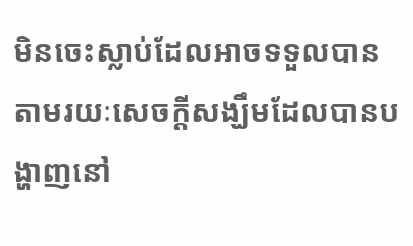មិនចេះស្លាប់ដែលអាចទទួលបាន តាមរយៈសេចក្ដីសង្ឃឹមដែលបានបង្ហាញនៅ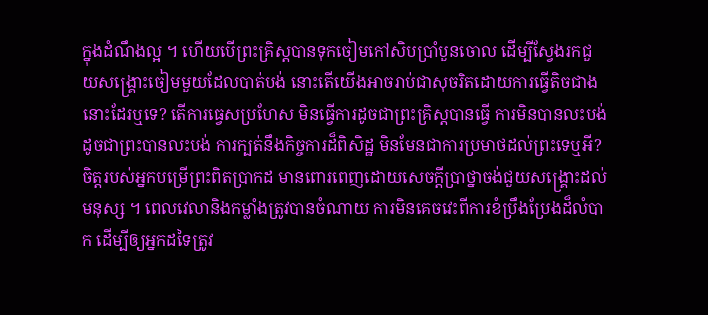ក្នុងដំណឹងល្អ ។ ហើយបើព្រះគ្រិស្តបានទុកចៀមកៅសិបប្រាំបួនចោល ដើម្បីស្វែងរកជួយសង្គ្រោះចៀមមួយដែលបាត់បង់ នោះតើយើងអាចរាប់ជាសុចរិតដោយការធ្វើតិចជាងនោះដែរឬទេ? តើការធ្វេសប្រហែស មិនធ្វើការដូចជាព្រះគ្រិស្តបានធ្វើ ការមិនបានលះបង់ ដូចជាព្រះបានលះបង់ ការក្បត់នឹងកិច្ចការដ៏ពិសិដ្ឋ មិនមែនជាការប្រមាថដល់ព្រះទេឬអី?
ចិត្តរបស់អ្នកបម្រើព្រះពិតប្រាកដ មានពោរពេញដោយសេចក្តីប្រាថ្នាចង់ជួយសង្រ្គោះដល់មនុស្ស ។ ពេលវេលានិងកម្លាំងត្រូវបានចំណាយ ការមិនគេចវេះពីការខំប្រឹងប្រែងដ៏លំបាក ដើម្បីឲ្យអ្នកដទៃត្រូវ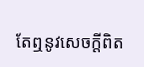តែឮនូវសេចក្តីពិត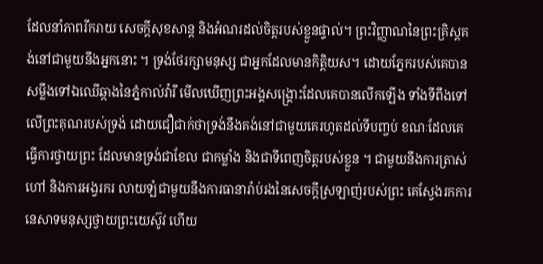ដែលនាំភាពរីករាយ សេចក្តីសុខសាន្ត និងអំណរដល់ចិត្តរបស់ខ្លួនផ្ទាល់។ ព្រះវិញ្ញាណនៃព្រះគ្រិស្តគង់នៅជាមួយនឹងអ្នកនោះ ។ ទ្រង់ថែរក្សាមនុស្ស ជាអ្នកដែលមានកិត្តិយស។ ដោយភ្នែករបស់គេបានសម្លឹងទៅឯឈើឆ្កាងនៃភ្នំកាល់វ៉ារី មើលឃើញព្រះអង្គសង្គ្រោះដែលគេបានលើកឡើង ទាំងទីពឹងទៅលើព្រះគុណរបស់ទ្រង់ ដោយជឿជាក់ថាទ្រង់នឹងគង់នៅជាមួយគេរហូតដល់ទីបញ្ចប់ ខណៈដែលគេធ្វើការថ្វាយព្រះ ដែលមានទ្រង់ជាខែល ជាកម្លាំង និងជាទីពេញចិត្តរបស់ខ្លួន ។ ជាមួយនឹងការត្រាស់ហៅ និងការអង្វរករ លាយឡំជាមួយនឹងការធានារ៉ាប់រងនៃសេចក្ដីស្រឡាញ់របស់ព្រះ គេស្វែងរកការនេសាទមនុស្សថ្វាយព្រះយេស៊ូវ ហើយ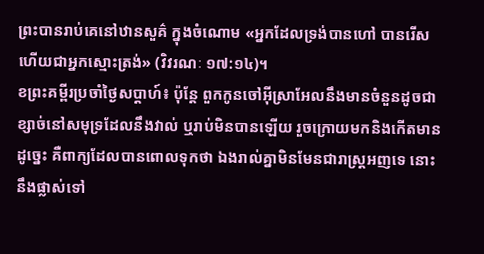ព្រះបានរាប់គេនៅឋានសួគ៌ ក្នុងចំណោម «អ្នកដែលទ្រង់បានហៅ បានរើស ហើយជាអ្នកស្មោះត្រង់» (វិវរណៈ ១៧:១៤)។
ខព្រះគម្ពីរប្រចាំថ្ងៃសប្តាហ៍៖ ប៉ុន្តែ ពួកកូនចៅអ៊ីស្រាអែលនឹងមានចំនួនដូចជាខ្សាច់នៅសមុទ្រដែលនឹងវាល់ ឬរាប់មិនបានឡើយ រួចក្រោយមកនិងកើតមានដូច្នេះ គឺពាក្យដែលបានពោលទុកថា ឯងរាល់គ្នាមិនមែនជារាស្ត្រអញទេ នោះនឹងផ្លាស់ទៅ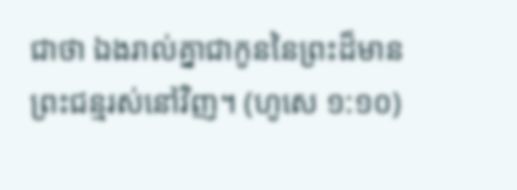ជាថា ឯងរាល់គ្នាជាកូននៃព្រះដ៏មានព្រះជន្មរស់នៅវិញ។ (ហូសេ ១:១០)